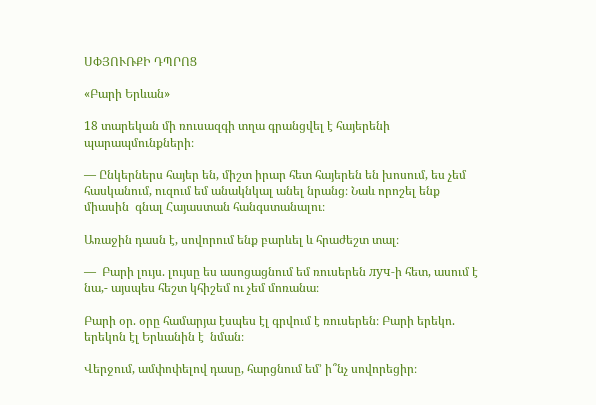ՍՓՅՈՒՌՔԻ ԴՊՐՈՑ

«Բարի Երևան»

18 տարեկան մի ռուսազգի տղա գրանցվել է հայերենի պարապմունքների։

— Ընկերներս հայեր են, միշտ իրար հետ հայերեն են խոսում, ես չեմ հասկանում, ուզում եմ անակնկալ անել նրանց։ Նաև որոշել ենք միասին  գնալ Հայաստան հանգստանալու։

Առաջին դասն է, սովորում ենք բարևել և հրաժեշտ տալ։

—  Բարի լույս. լույսը ես ասոցացնում եմ ռուսերեն луч-ի հետ, ասում է նա,- այսպես հեշտ կհիշեմ ու չեմ մոռանա։

Բարի օր. օրը համարյա էսպես էլ գրվում է ռուսերեն։ Բարի երեկո. երեկոն էլ Երևանին է  նման։

Վերջում, ամփոփելով դասը, հարցնում եմ’ ի՞նչ սովորեցիր։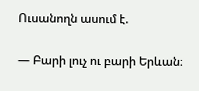Ուսանողն ասում է.

— Բարի լուչ ու բարի Երևան։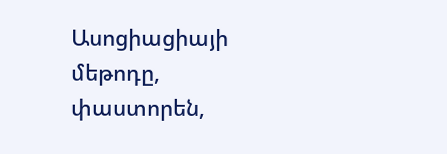Ասոցիացիայի մեթոդը, փաստորեն,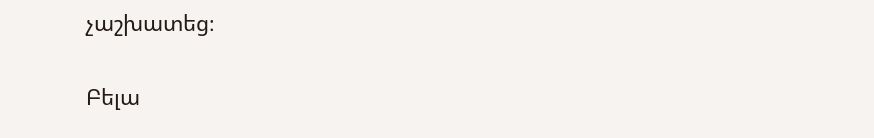չաշխատեց։

Բելա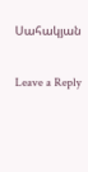Սահակյան

Leave a Reply